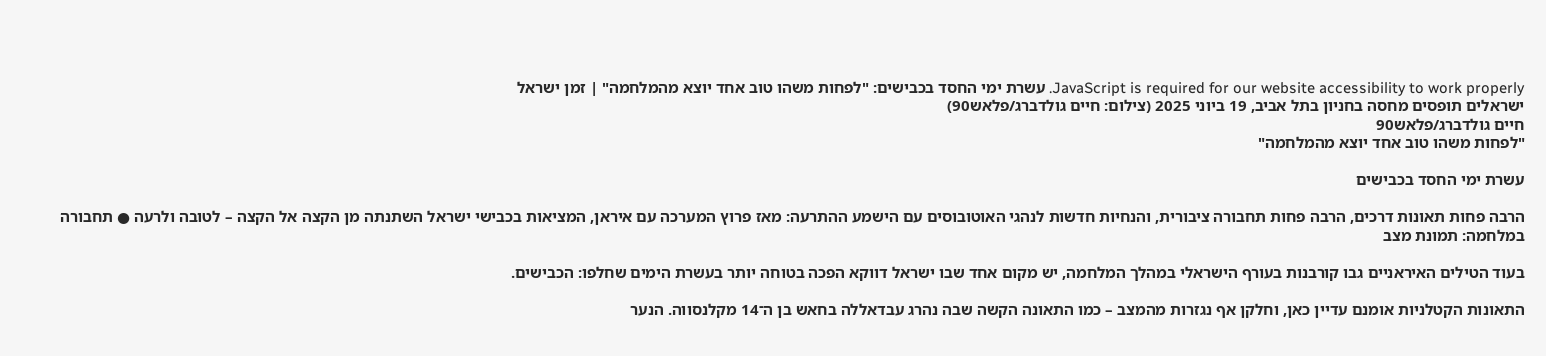JavaScript is required for our website accessibility to work properly. עשרת ימי החסד בכבישים: "לפחות משהו טוב אחד יוצא מהמלחמה" | זמן ישראל
ישראלים תופסים מחסה בחניון בתל אביב, 19 ביוני 2025 (צילום: חיים גולדברג/פלאש90)
חיים גולדברג/פלאש90
"לפחות משהו טוב אחד יוצא מהמלחמה"

עשרת ימי החסד בכבישים

הרבה פחות תאונות דרכים, הרבה פחות תחבורה ציבורית, והנחיות חדשות לנהגי האוטובוסים עם הישמע ההתרעה: מאז פרוץ המערכה עם איראן, המציאות בכבישי ישראל השתנתה מן הקצה אל הקצה – לטובה ולרעה ● תחבורה במלחמה: תמונת מצב

בעוד הטילים האיראניים גבו קורבנות בעורף הישראלי במהלך המלחמה, יש מקום אחד שבו ישראל דווקא הפכה בטוחה יותר בעשרת הימים שחלפו: הכבישים.

התאונות הקטלניות אומנם עדיין כאן, וחלקן אף נגזרות מהמצב – כמו התאונה הקשה שבה נהרג עבדאללה בחאש בן ה־14 מקלנסווה. הנער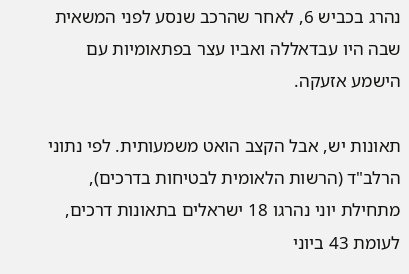נהרג בכביש 6, לאחר שהרכב שנסע לפני המשאית שבה היו עבדאללה ואביו עצר בפתאומיות עם הישמע אזעקה.

תאונות יש, אבל הקצב הואט משמעותית. לפי נתוני הרלב"ד (הרשות הלאומית לבטיחות בדרכים), מתחילת יוני נהרגו 18 ישראלים בתאונות דרכים, לעומת 43 ביוני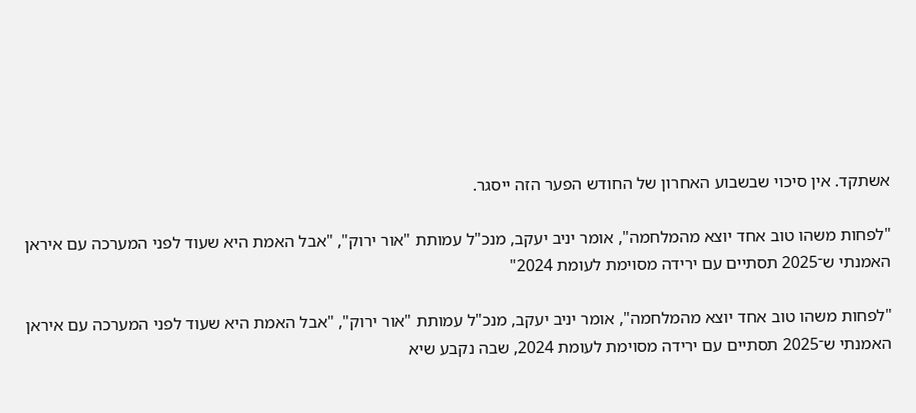אשתקד. אין סיכוי שבשבוע האחרון של החודש הפער הזה ייסגר.

"לפחות משהו טוב אחד יוצא מהמלחמה", אומר יניב יעקב, מנכ"ל עמותת "אור ירוק", "אבל האמת היא שעוד לפני המערכה עם איראן האמנתי ש־2025 תסתיים עם ירידה מסוימת לעומת 2024"

"לפחות משהו טוב אחד יוצא מהמלחמה", אומר יניב יעקב, מנכ"ל עמותת "אור ירוק", "אבל האמת היא שעוד לפני המערכה עם איראן האמנתי ש־2025 תסתיים עם ירידה מסוימת לעומת 2024, שבה נקבע שיא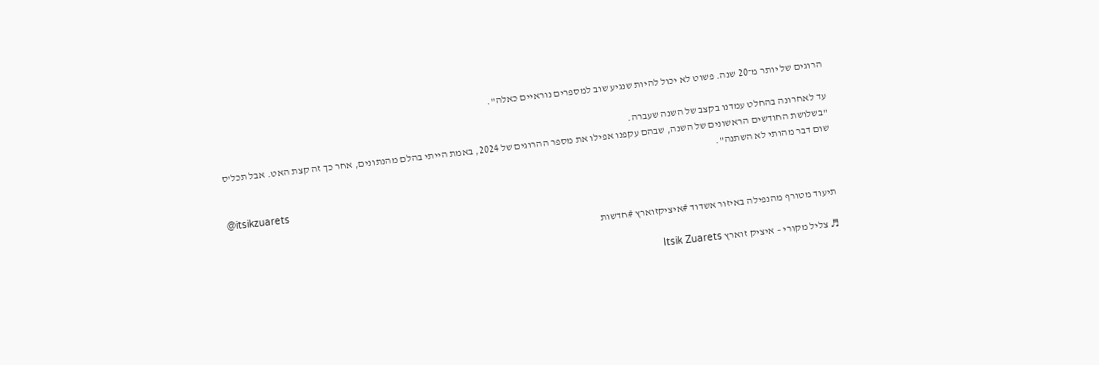הרוגים של יותר מ־20 שנה. פשוט לא יכול להיות שנגיע שוב למספרים נוראיים כאלה".

עד לאחרונה בהחלט עמדנו בקצב של השנה שעברה.
"בשלושת החודשים הראשונים של השנה, שבהם עקפנו אפילו את מספר ההרוגים של 2024, באמת הייתי בהלם מהנתונים, אחר כך זה קצת האט. אבל תכל'ס שום דבר מהותי לא השתנה".

@itsikzuarets

תיעוד מטורף מהנפילה באיזור אשדוד #איציקזוארץ #חדשות

♬ צליל מקורי – איציק זוארץ Itsik Zuarets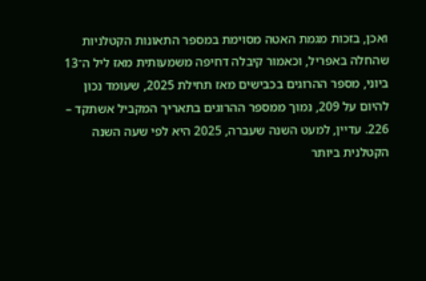ואכן, בזכות מגמת האטה מסוימת במספר התאונות הקטלניות שהחלה באפריל, וכאמור קיבלה דחיפה משמעותית מאז ליל ה־13 ביוני, מספר ההרוגים בכבישים מאז תחילת 2025, שעומד נכון להיום על 209, נמוך ממספר ההרוגים בתאריך המקביל אשתקד – 226. עדיין, למעט השנה שעברה, 2025 היא לפי שעה השנה הקטלנית ביותר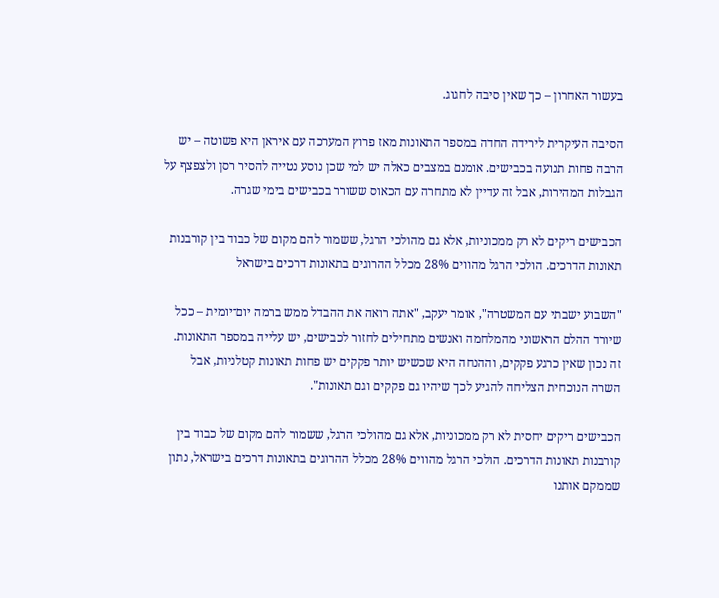בעשור האחרון – כך שאין סיבה לחגוג.

הסיבה העיקרית לירידה החדה במספר התאונות מאז פרוץ המערכה עם איראן היא פשוטה – יש הרבה פחות תנועה בכבישים. אומנם במצבים כאלה יש למי שכן נוסע נטייה להסיר רסן ולצפצף על הגבלות המהירות, אבל זה עדיין לא מתחרה עם הכאוס ששורר בכבישים בימי שגרה.

הכבישים ריקים לא רק ממכוניות, אלא גם מהולכי הרגל, ששמור להם מקום של כבוד בין קורבנות תאונות הדרכים. הולכי הרגל מהווים 28% מכלל ההרוגים בתאונות דרכים בישראל

"השבוע ישבתי עם המשטרה", אומר יעקב, "אתה רואה את ההבדל ממש ברמה יום־יומית – ככל שיורד ההלם הראשוני מהמלחמה ואנשים מתחילים לחזור לכבישים, יש עלייה במספר התאונות. זה נכון שאין כרגע פקקים, וההנחה היא שכשיש יותר פקקים יש פחות תאונות קטלניות, אבל השרה הנוכחית הצליחה להגיע לכך שיהיו גם פקקים וגם תאונות".

הכבישים ריקים יחסית לא רק ממכוניות, אלא גם מהולכי הרגל, ששמור להם מקום של כבוד בין קורבנות תאונות הדרכים. הולכי הרגל מהווים 28% מכלל ההרוגים בתאונות דרכים בישראל, נתון שממקם אותנו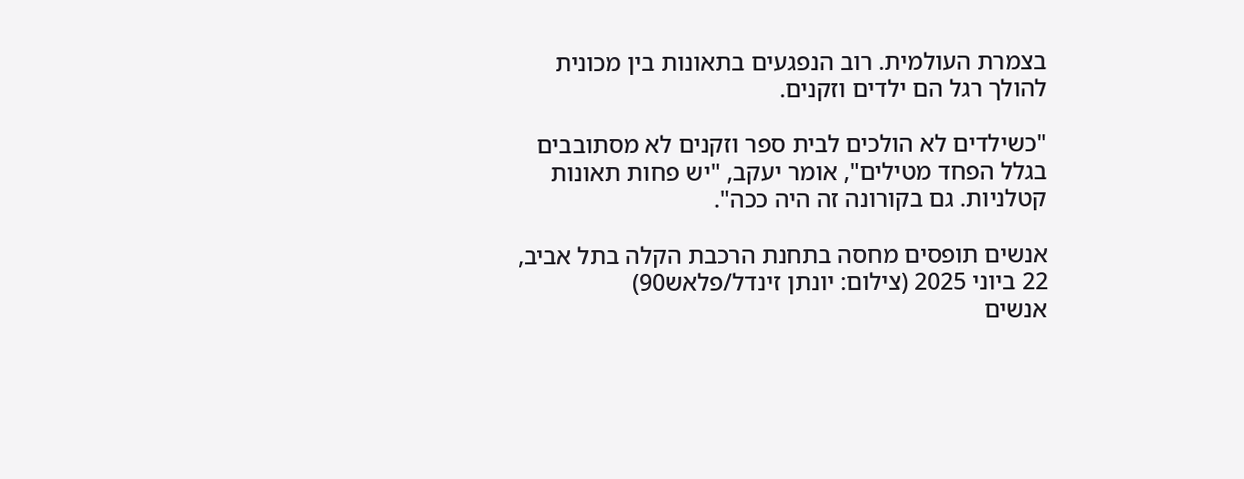בצמרת העולמית. רוב הנפגעים בתאונות בין מכונית להולך רגל הם ילדים וזקנים.

"כשילדים לא הולכים לבית ספר וזקנים לא מסתובבים בגלל הפחד מטילים", אומר יעקב, "יש פחות תאונות קטלניות. גם בקורונה זה היה ככה".

אנשים תופסים מחסה בתחנת הרכבת הקלה בתל אביב, 22 ביוני 2025 (צילום: יונתן זינדל/פלאש90)
אנשים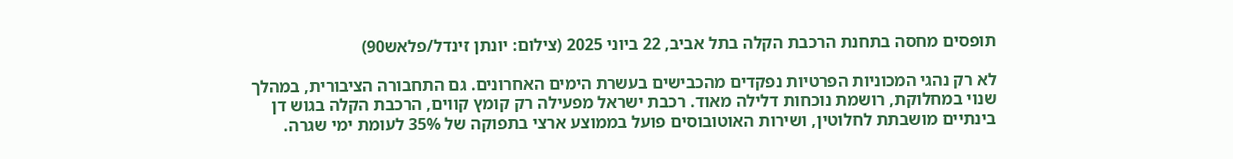תופסים מחסה בתחנת הרכבת הקלה בתל אביב, 22 ביוני 2025 (צילום: יונתן זינדל/פלאש90)

לא רק נהגי המכוניות הפרטיות נפקדים מהכבישים בעשרת הימים האחרונים. גם התחבורה הציבורית, במהלך שנוי במחלוקת, רושמת נוכחות דלילה מאוד. רכבת ישראל מפעילה רק קומץ קווים, הרכבת הקלה בגוש דן בינתיים מושבתת לחלוטין, ושירות האוטובוסים פועל בממוצע ארצי בתפוקה של 35% לעומת ימי שגרה.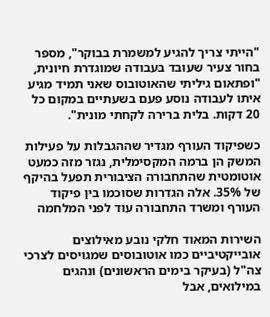"הייתי צריך להגיע למשמרת בבוקר", מספר בחור צעיר שעובד בעבודה שמוגדרת חיונית, "ופתאום גיליתי שהאוטובוס שאני תמיד מגיע איתו לעבודה נוסע פעם בשעתיים במקום כל 20 דקות. בלית ברירה לקחתי מונית".

כשפיקוד העורף מגדיר שההגבלות על פעילות המשק הן ברמה המקסימלית, נגזר מזה כמעט אוטומטית שהתחבורה הציבורית תפעל בהיקף של 35%. אלה הגדרות שסוכמו בין פיקוד העורף ומשרד התחבורה עוד לפני המלחמה

השירות המאוד חלקי נובע מאילוצים אובייקטיביים כמו אוטובוסים שמגויסים לצרכי צה"ל (בעיקר בימים הראשונים) ונהגים במילואים, אבל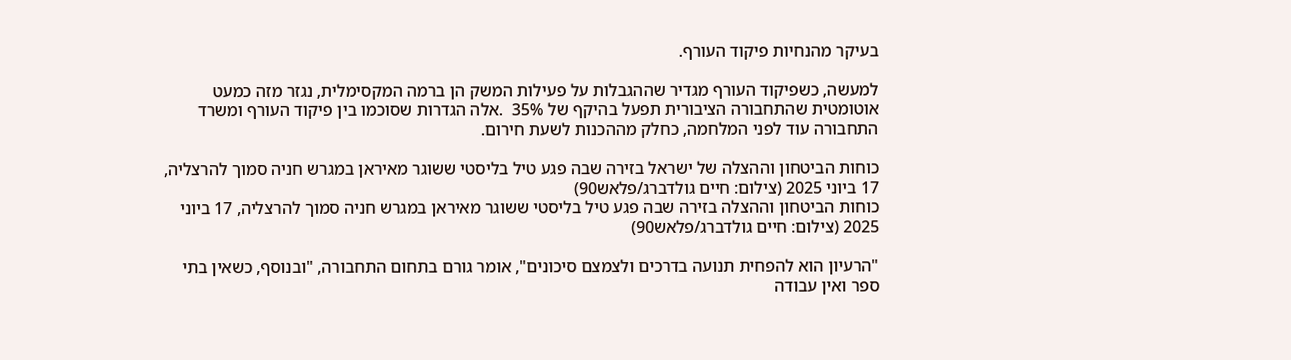בעיקר מהנחיות פיקוד העורף.

למעשה, כשפיקוד העורף מגדיר שההגבלות על פעילות המשק הן ברמה המקסימלית, נגזר מזה כמעט אוטומטית שהתחבורה הציבורית תפעל בהיקף של 35%  .אלה הגדרות שסוכמו בין פיקוד העורף ומשרד התחבורה עוד לפני המלחמה, כחלק מההכנות לשעת חירום.

כוחות הביטחון וההצלה של ישראל בזירה שבה פגע טיל בליסטי ששוגר מאיראן במגרש חניה סמוך להרצליה, 17 ביוני 2025 (צילום: חיים גולדברג/פלאש90)
כוחות הביטחון וההצלה בזירה שבה פגע טיל בליסטי ששוגר מאיראן במגרש חניה סמוך להרצליה, 17 ביוני 2025 (צילום: חיים גולדברג/פלאש90)

"הרעיון הוא להפחית תנועה בדרכים ולצמצם סיכונים", אומר גורם בתחום התחבורה, "ובנוסף, כשאין בתי ספר ואין עבודה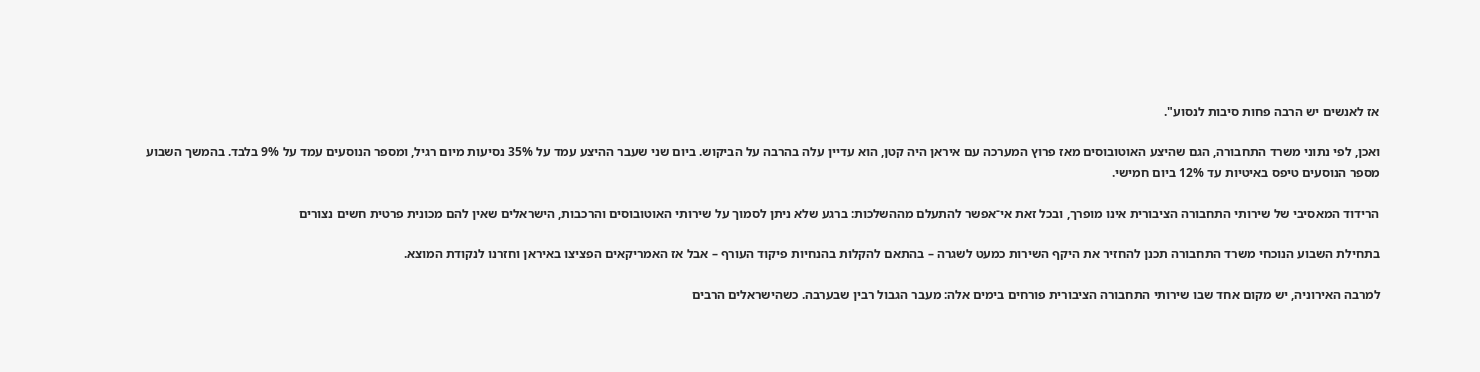אז לאנשים יש הרבה פחות סיבות לנסוע".

ואכן, לפי נתוני משרד התחבורה, הגם שהיצע האוטובוסים מאז פרוץ המערכה עם איראן היה קטן, הוא עדיין עלה בהרבה על הביקוש. ביום שני שעבר ההיצע עמד על 35% נסיעות מיום רגיל, ומספר הנוסעים עמד על 9% בלבד. בהמשך השבוע מספר הנוסעים טיפס באיטיות עד 12% ביום חמישי.

הרידוד המאסיבי של שירותי התחבורה הציבורית אינו מופרך, ובכל זאת אי־אפשר להתעלם מההשלכות: ברגע שלא ניתן לסמוך על שירותי האוטובוסים והרכבות, הישראלים שאין להם מכונית פרטית חשים נצורים

בתחילת השבוע הנוכחי משרד התחבורה תכנן להחזיר את היקף השירות כמעט לשגרה – בהתאם להקלות בהנחיות פיקוד העורף – אבל אז האמריקאים הפציצו באיראן וחזרנו לנקודת המוצא.

למרבה האירוניה, יש מקום אחד שבו שירותי התחבורה הציבורית פורחים בימים אלה: מעבר הגבול רבין שבערבה. כשהישראלים הרבים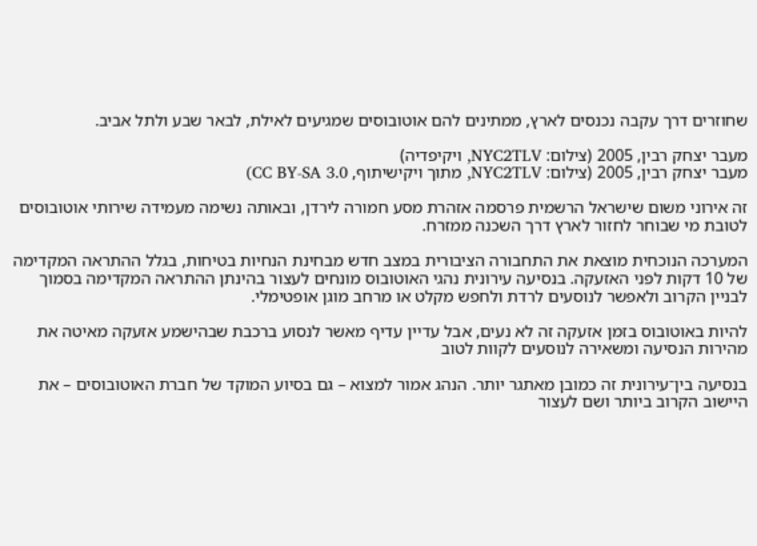שחוזרים דרך עקבה נכנסים לארץ, ממתינים להם אוטובוסים שמגיעים לאילת, לבאר שבע ולתל אביב.

מעבר יצחק רבין, 2005 (צילום: NYC2TLV, ויקיפדיה)
מעבר יצחק רבין, 2005 (צילום: NYC2TLV, מתוך ויקישיתוף, CC BY-SA 3.0)

זה אירוני משום שישראל הרשמית פרסמה אזהרת מסע חמורה לירדן, ובאותה נשימה מעמידה שירותי אוטובוסים לטובת מי שבוחר לחזור לארץ דרך השכנה ממזרח.

המערכה הנוכחית מוצאת את התחבורה הציבורית במצב חדש מבחינת הנחיות בטיחות, בגלל ההתראה המקדימה של 10 דקות לפני האזעקה. בנסיעה עירונית נהגי האוטובוס מונחים לעצור בהינתן ההתראה המקדימה בסמוך לבניין הקרוב ולאפשר לנוסעים לרדת ולחפש מקלט או מרחב מוגן אופטימלי.

להיות באוטובוס בזמן אזעקה זה לא נעים, אבל עדיין עדיף מאשר לנסוע ברכבת שבהישמע אזעקה מאיטה את מהירות הנסיעה ומשאירה לנוסעים לקוות לטוב

בנסיעה בין־עירונית זה כמובן מאתגר יותר. הנהג אמור למצוא – גם בסיוע המוקד של חברת האוטובוסים – את היישוב הקרוב ביותר ושם לעצור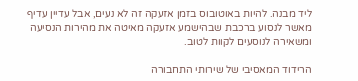ליד מבנה. להיות באוטובוס בזמן אזעקה זה לא נעים, אבל עדיין עדיף מאשר לנסוע ברכבת שבהישמע אזעקה מאיטה את מהירות הנסיעה ומשאירה לנוסעים לקוות לטוב.

הרידוד המאסיבי של שירותי התחבורה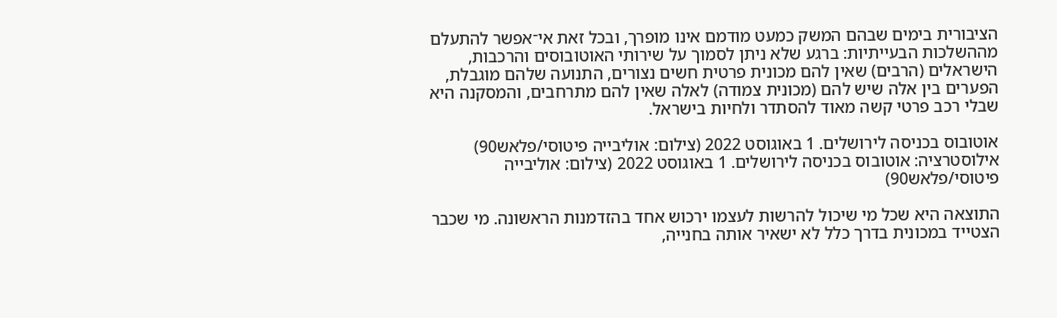הציבורית בימים שבהם המשק כמעט מודמם אינו מופרך, ובכל זאת אי־אפשר להתעלם מההשלכות הבעייתיות: ברגע שלא ניתן לסמוך על שירותי האוטובוסים והרכבות, הישראלים (הרבים) שאין להם מכונית פרטית חשים נצורים, התנועה שלהם מוגבלת, הפערים בין אלה שיש להם (מכונית צמודה) לאלה שאין להם מתרחבים, והמסקנה היא שבלי רכב פרטי קשה מאוד להסתדר ולחיות בישראל.

אוטובוס בכניסה לירושלים. 1 באוגוסט 2022 (צילום: אוליבייה פיטוסי/פלאש90)
אילוסטרציה: אוטובוס בכניסה לירושלים. 1 באוגוסט 2022 (צילום: אוליבייה פיטוסי/פלאש90)

התוצאה היא שכל מי שיכול להרשות לעצמו ירכוש אחד בהזדמנות הראשונה. מי שכבר הצטייד במכונית בדרך כלל לא ישאיר אותה בחנייה,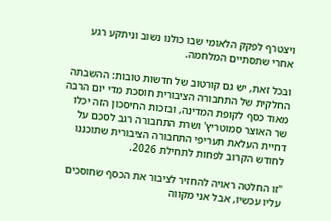ויצטרף לפקק הלאומי שבו כולנו נשוב וניתקע רגע אחרי שתסתיים המלחמה.

ובכל זאת, יש גם קורטוב של חדשות טובות: ההשבתה החלקית של התחבורה הציבורית חוסכת מדי יום הרבה מאוד כסף לקופת המדינה, ובזכות החיסכון הזה יכלו שר האוצר סמוטריץ' ושרת התחבורה רגב לסכם על דחיית העלאת תעריפי התחבורה הציבורית שתוכננו לחודש הקרוב לפחות לתחילת 2026.

"זו החלטה ראויה להחזיר לציבור את הכסף שחוסכים עליו עכשיו, אבל אני מקווה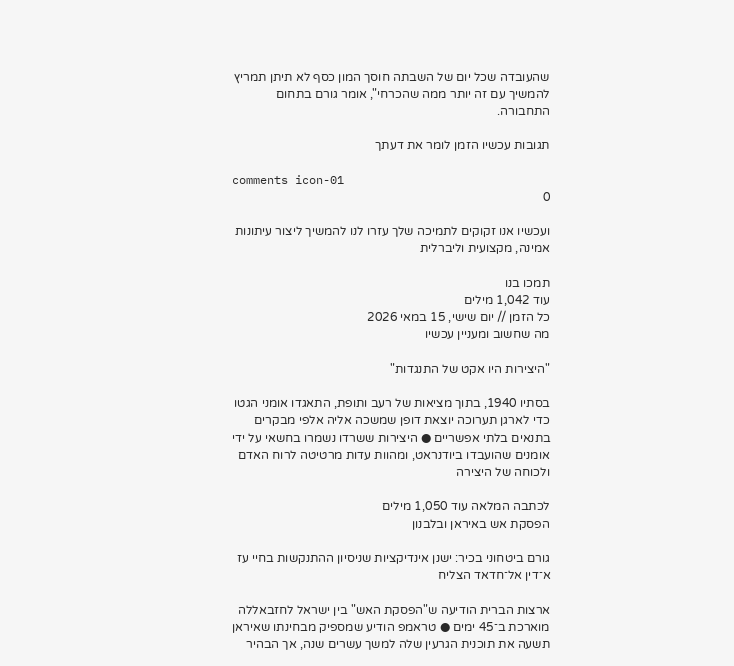שהעובדה שכל יום של השבתה חוסך המון כסף לא תיתן תמריץ להמשיך עם זה יותר ממה שהכרחי", אומר גורם בתחום התחבורה.

תגובות עכשיו הזמן לומר את דעתך

comments icon-01
0

ועכשיו אנו זקוקים לתמיכה שלך עזרו לנו להמשיך ליצור עיתונות אמינה, מקצועית וליברלית

תמכו בנו
עוד 1,042 מילים
כל הזמן // יום שישי, 15 במאי 2026
מה שחשוב ומעניין עכשיו

"היצירות היו אקט של התנגדות"

בסתיו 1940, בתוך מציאות של רעב ותופת, התאגדו אומני הגטו כדי לארגן תערוכה יוצאת דופן שמשכה אליה אלפי מבקרים בתנאים בלתי אפשריים ● היצירות ששרדו נשמרו בחשאי על ידי אומנים שהועבדו ביודנראט, ומהוות עדות מרטיטה לרוח האדם ולכוחה של היצירה

לכתבה המלאה עוד 1,050 מילים
הפסקת אש באיראן ובלבנון

גורם ביטחוני בכיר: ישנן אינדיקציות שניסיון ההתנקשות בחיי עז א־דין אל־חדאד הצליח

ארצות הברית הודיעה ש"הפסקת האש" בין ישראל לחזבאללה מוארכת ב־45 ימים ● טראמפ הודיע שמספיק מבחינתו שאיראן תשעה את תוכנית הגרעין שלה למשך עשרים שנה, אך הבהיר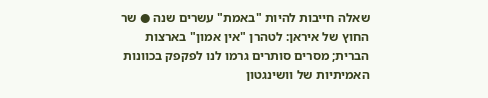שאלה חייבות להיות "באמת" עשרים שנה ● שר החוץ של איראן: לטהרן "אין אמון" בארצות הברית; מסרים סותרים גרמו לנו לפקפק בכוונות האמיתיות של וושינגטון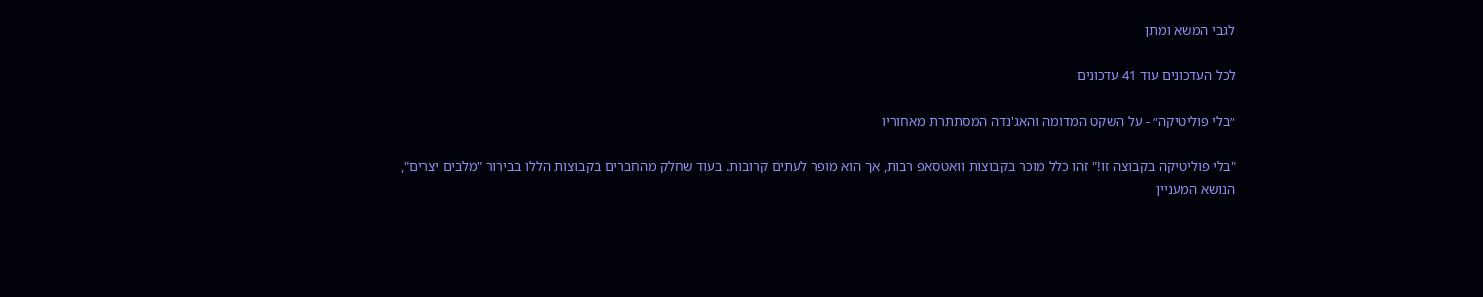לגבי המשא ומתן

לכל העדכונים עוד 41 עדכונים

״בלי פוליטיקה״ - על השקט המדומה והאג'נדה המסתתרת מאחוריו

"בלי פוליטיקה בקבוצה זו!" זהו כלל מוכר בקבוצות וואטסאפ רבות, אך הוא מופר לעתים קרובות. בעוד שחלק מהחברים בקבוצות הללו בבירור "מלבים יצרים", הנושא המעניין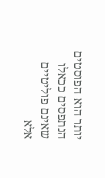יותר הוא הפוסטים הנתפסים ככאלו שאינם פוליטיים אלא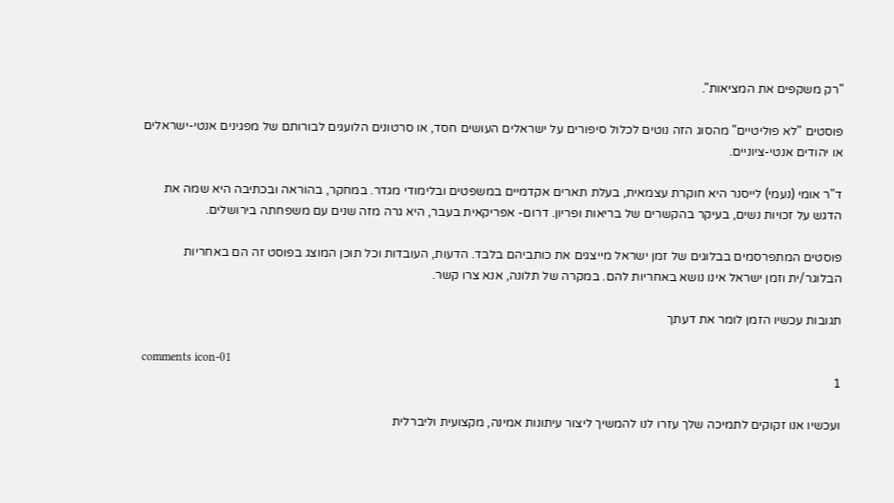"רק משקפים את המציאות".

פוסטים "לא פוליטיים" מהסוג הזה נוטים לכלול סיפורים על ישראלים העושים חסד, או סרטונים הלועגים לבורותם של מפגינים אנטי-ישראלים או יהודים אנטי-ציוניים.

ד"ר אומי (נעמי) לייסנר היא חוקרת עצמאית, בעלת תארים אקדמיים במשפטים ובלימודי מגדר. במחקר, בהוראה ובכתיבה היא שמה את הדגש על זכויות נשים, בעיקר בהקשרים של בריאות ופריון. דרום- אפריקאית בעבר, היא גרה מזה שנים עם משפחתה בירושלים.

פוסטים המתפרסמים בבלוגים של זמן ישראל מייצגים את כותביהם בלבד. הדעות, העובדות וכל תוכן המוצג בפוסט זה הם באחריות הבלוגר/ית וזמן ישראל אינו נושא באחריות להם. במקרה של תלונה, אנא צרו קשר.

תגובות עכשיו הזמן לומר את דעתך

comments icon-01
1

ועכשיו אנו זקוקים לתמיכה שלך עזרו לנו להמשיך ליצור עיתונות אמינה, מקצועית וליברלית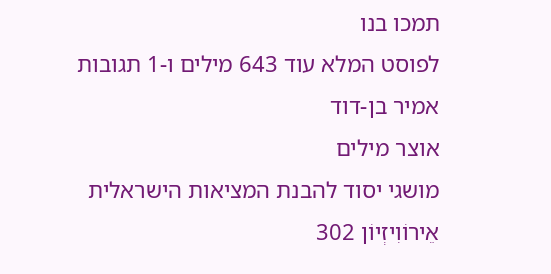תמכו בנו
לפוסט המלא עוד 643 מילים ו-1 תגובות
אמיר בן-דוד
אוצר מילים
מושגי יסוד להבנת המציאות הישראלית
אֵירוֹוִיזְיוֹן 302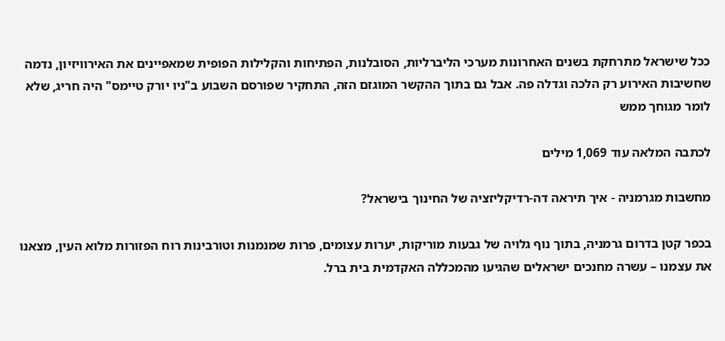ככל שישראל מתרחקת בשנים האחרונות מערכי הליברליות, הסובלנות, הפתיחות והקלילות הפופית שמאפיינים את האירוויזיון, נדמה שחשיבות האירוע רק הלכה וגדלה פה. אבל גם בתוך ההקשר המוגזם הזה, התחקיר שפורסם השבוע ב"ניו יורק טיימס" היה חריג, שלא לומר מגוחך ממש

לכתבה המלאה עוד 1,069 מילים

מחשבות מגרמניה - איך תיראה דה-רדיקליזציה של החינוך בישראל?

בכפר קטן בדרום גרמניה, בתוך נוף גלויה של גבעות מוריקות, יערות עצומים, פרות שמנמנות וטורבינות רוח הפזורות מלוא העין, מצאנו את עצמנו – עשרה מחנכים ישראלים שהגיעו מהמכללה האקדמית בית ברל.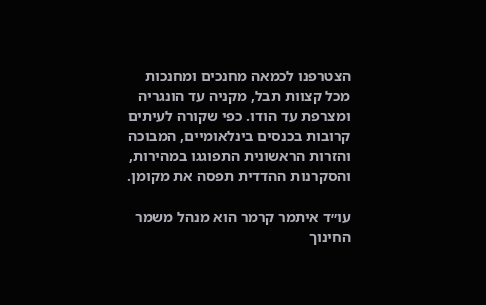הצטרפנו לכמאה מחנכים ומחנכות מכל קצוות תבל, מקניה עד הונגריה ומצרפת עד הודו. כפי שקורה לעיתים קרובות בכנסים בינלאומיים, המבוכה והזרות הראשונית התפוגגו במהירות, והסקרנות ההדדית תפסה את מקומן.

עו״ד איתמר קרמר הוא מנהל משמר החינוך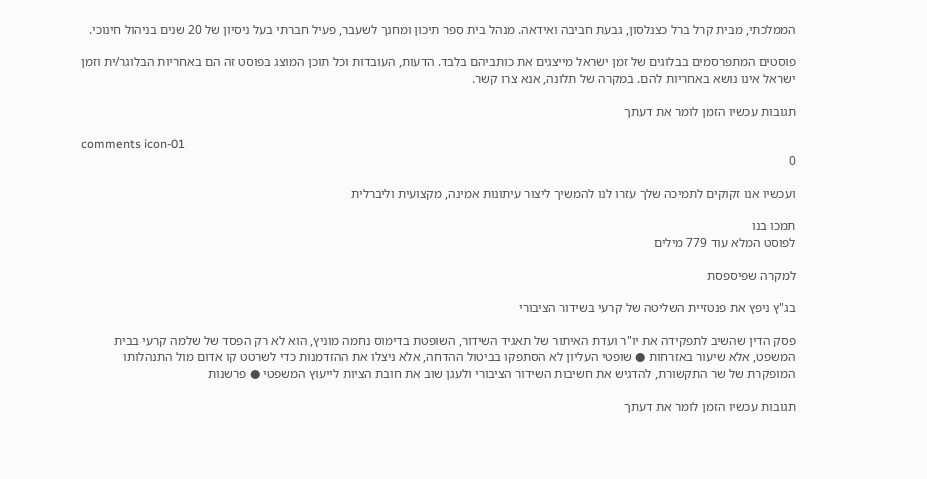הממלכתי, מבית קרל ברל כצנלסון, גבעת חביבה ואידאה. מנהל בית ספר תיכון ומחנך לשעבר, פעיל חברתי בעל ניסיון של 20 שנים בניהול חינוכי.

פוסטים המתפרסמים בבלוגים של זמן ישראל מייצגים את כותביהם בלבד. הדעות, העובדות וכל תוכן המוצג בפוסט זה הם באחריות הבלוגר/ית וזמן ישראל אינו נושא באחריות להם. במקרה של תלונה, אנא צרו קשר.

תגובות עכשיו הזמן לומר את דעתך

comments icon-01
0

ועכשיו אנו זקוקים לתמיכה שלך עזרו לנו להמשיך ליצור עיתונות אמינה, מקצועית וליברלית

תמכו בנו
לפוסט המלא עוד 779 מילים

למקרה שפיספסת

בג"ץ ניפץ את פנטזיית השליטה של קרעי בשידור הציבורי

פסק הדין שהשיב לתפקידה את יו"ר ועדת האיתור של תאגיד השידור, השופטת בדימוס נחמה מוניץ, הוא לא רק הפסד של שלמה קרעי בבית המשפט, אלא שיעור באזרחות ● שופטי העליון לא הסתפקו בביטול ההדחה, אלא ניצלו את ההזדמנות כדי לשרטט קו אדום מול התנהלותו המופקרת של שר התקשורת, להדגיש את חשיבות השידור הציבורי ולעגן שוב את חובת הציות לייעוץ המשפטי ● פרשנות

תגובות עכשיו הזמן לומר את דעתך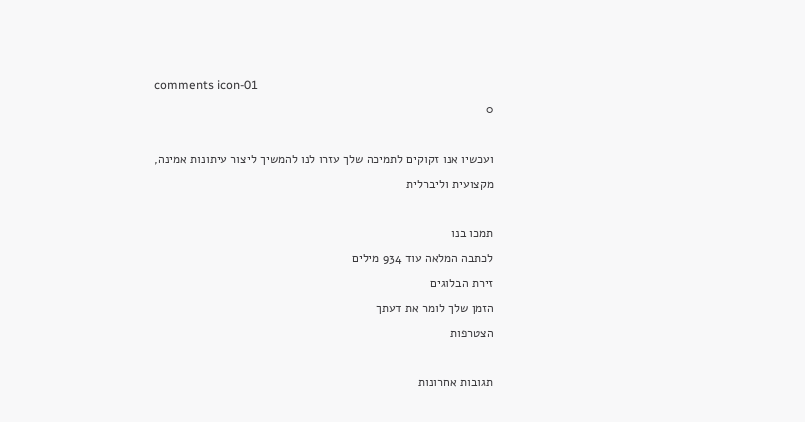comments icon-01
0

ועכשיו אנו זקוקים לתמיכה שלך עזרו לנו להמשיך ליצור עיתונות אמינה, מקצועית וליברלית

תמכו בנו
לכתבה המלאה עוד 934 מילים
זירת הבלוגים
הזמן שלך לומר את דעתך
הצטרפות

תגובות אחרונות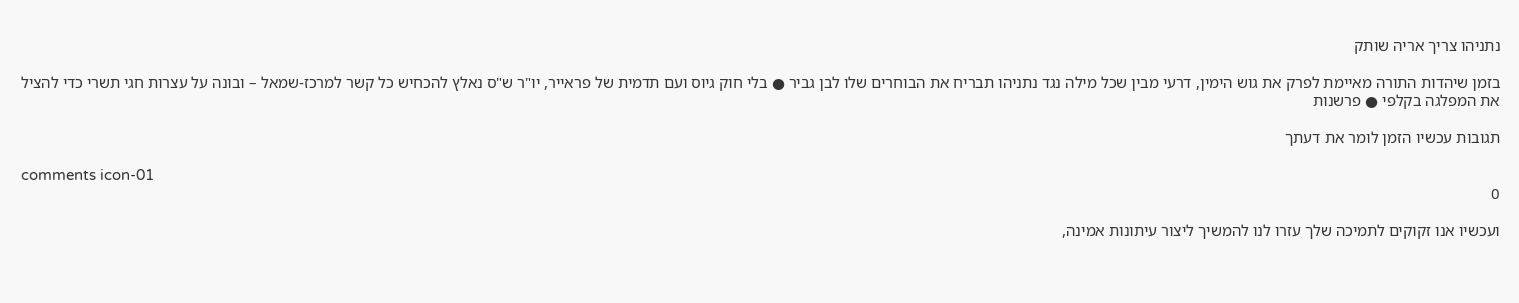נתניהו צריך אריה שותק

בזמן שיהדות התורה מאיימת לפרק את גוש הימין, דרעי מבין שכל מילה נגד נתניהו תבריח את הבוחרים שלו לבן גביר ● בלי חוק גיוס ועם תדמית של פראייר, יו"ר ש"ס נאלץ להכחיש כל קשר למרכז-שמאל – ובונה על עצרות חגי תשרי כדי להציל את המפלגה בקלפי ● פרשנות

תגובות עכשיו הזמן לומר את דעתך

comments icon-01
0

ועכשיו אנו זקוקים לתמיכה שלך עזרו לנו להמשיך ליצור עיתונות אמינה,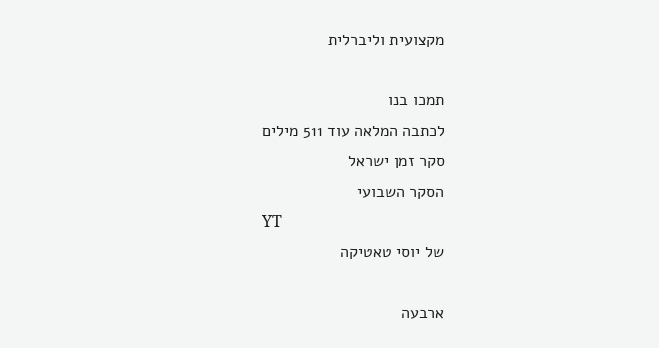מקצועית וליברלית

תמכו בנו
לכתבה המלאה עוד 511 מילים
סקר זמן ישראל
הסקר השבועי
YT
של יוסי טאטיקה

ארבעה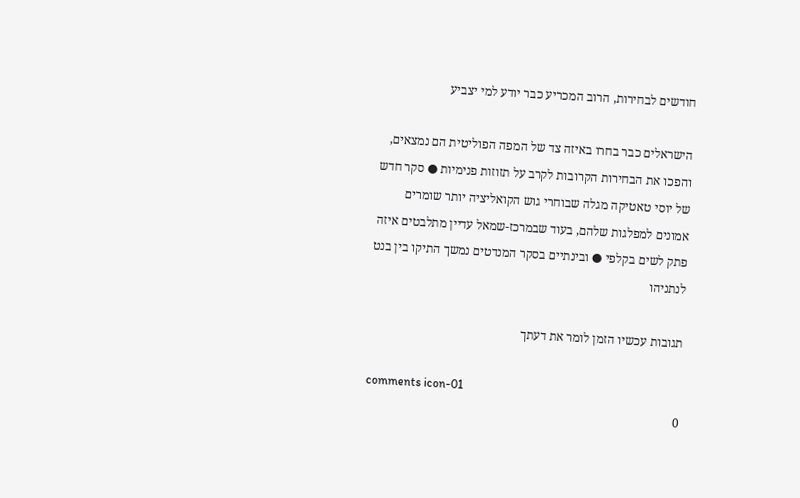חודשים לבחירות, הרוב המכריע כבר יודע למי יצביע

הישראלים כבר בחרו באיזה צד של המפה הפוליטית הם נמצאים, והפכו את הבחירות הקרובות לקרב על תזוזות פנימיות ● סקר חדש של יוסי טאטיקה מגלה שבוחרי גוש הקואליציה יותר שומרים אמונים למפלגות שלהם, בעוד שבמרכז-שמאל עדיין מתלבטים איזה פתק לשים בקלפי ● ובינתיים בסקר המנדטים נמשך התיקו בין בנט לנתניהו

תגובות עכשיו הזמן לומר את דעתך

comments icon-01
0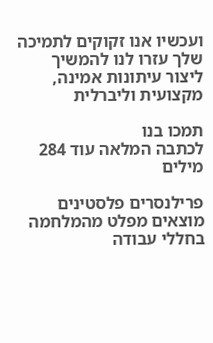ועכשיו אנו זקוקים לתמיכה שלך עזרו לנו להמשיך ליצור עיתונות אמינה, מקצועית וליברלית

תמכו בנו
לכתבה המלאה עוד 284 מילים

פרילנסרים פלסטינים מוצאים מפלט מהמלחמה בחללי עבודה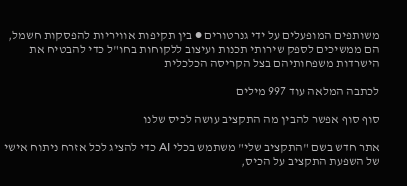משותפים המופעלים על ידי גנרטורים ● בין תקיפות אוויריות להפסקות חשמל, הם ממשיכים לספק שירותי תכנות ועיצוב ללקוחות בחו"ל כדי להבטיח את הישרדות משפחותיהם בצל הקריסה הכלכלית

לכתבה המלאה עוד 997 מילים

סוף סוף אפשר להבין מה התקציב עושה לכיס שלנו

אתר חדש בשם "התקציב שלי" משתמש בכלי AI כדי להציג לכל אזרח ניתוח אישי של השפעת התקציב על הכיס,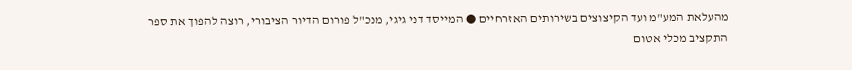מהעלאת המע"מ ועד הקיצוצים בשירותים האזרחיים ● המייסד דני גיגי, מנכ"ל פורום הדיור הציבורי, רוצה להפוך את ספר התקציב מכלי אטום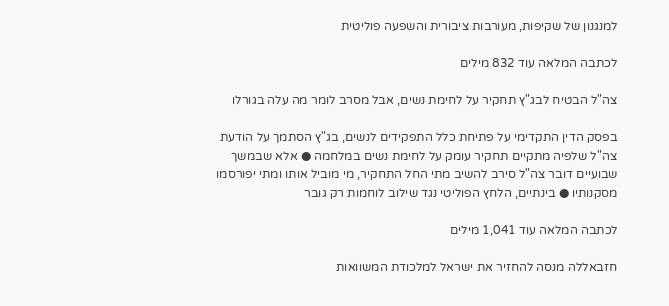למנגנון של שקיפות, מעורבות ציבורית והשפעה פוליטית

לכתבה המלאה עוד 832 מילים

צה"ל הבטיח לבג"ץ תחקיר על לחימת נשים, אבל מסרב לומר מה עלה בגורלו

בפסק הדין התקדימי על פתיחת כלל התפקידים לנשים, בג"ץ הסתמך על הודעת צה"ל שלפיה מתקיים תחקיר עומק על לחימת נשים במלחמה ● אלא שבמשך שבועיים דובר צה"ל סירב להשיב מתי החל התחקיר, מי מוביל אותו ומתי יפורסמו מסקנותיו ● בינתיים, הלחץ הפוליטי נגד שילוב לוחמות רק גובר

לכתבה המלאה עוד 1,041 מילים

חזבאללה מנסה להחזיר את ישראל למלכודת המשוואות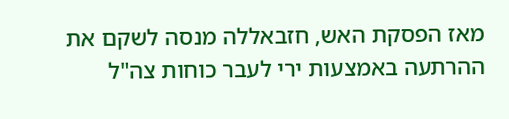מאז הפסקת האש, חזבאללה מנסה לשקם את ההרתעה באמצעות ירי לעבר כוחות צה"ל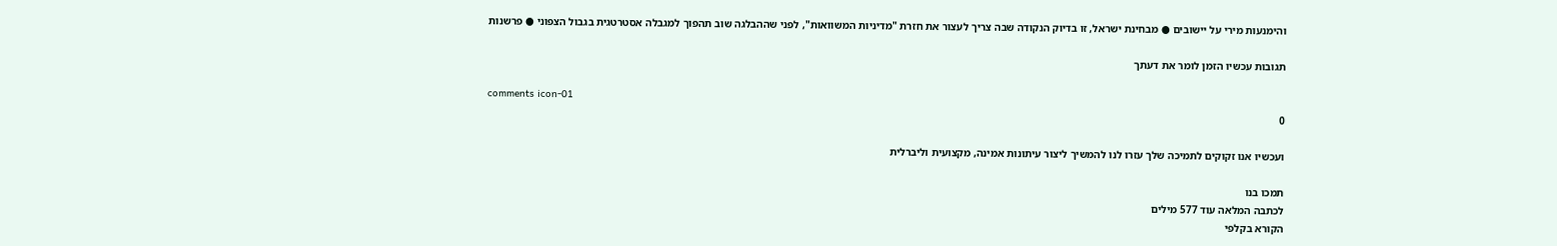והימנעות מירי על יישובים ● מבחינת ישראל, זו בדיוק הנקודה שבה צריך לעצור את חזרת "מדיניות המשוואות", לפני שההבלגה שוב תהפוך למגבלה אסטרטגית בגבול הצפוני ● פרשנות

תגובות עכשיו הזמן לומר את דעתך

comments icon-01
0

ועכשיו אנו זקוקים לתמיכה שלך עזרו לנו להמשיך ליצור עיתונות אמינה, מקצועית וליברלית

תמכו בנו
לכתבה המלאה עוד 577 מילים
הקורא בקלפי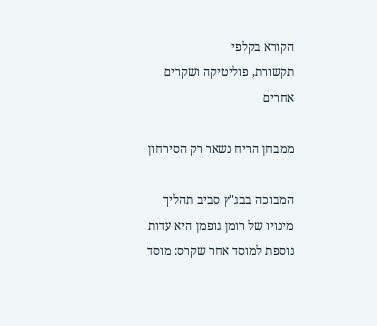הקורא בקלפי
תקשורת, פוליטיקה ושקרים אחרים

ממבחן הריח נשאר רק הסירחון

המבוכה בבג"ץ סביב תהליך מינויו של רומן גופמן היא עדות נוספת למוסד אחר שקרס: מוסד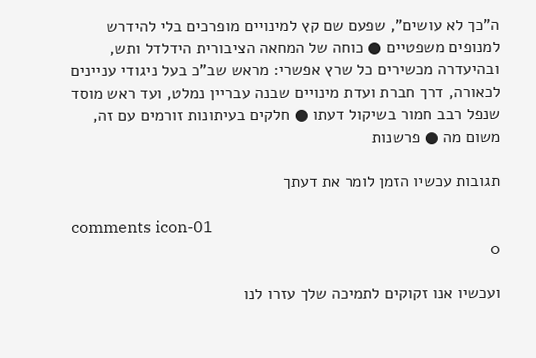ה"כך לא עושים", שפעם שם קץ למינויים מופרכים בלי להידרש למנופים משפטיים ● כוחה של המחאה הציבורית הידלדל ותש, ובהיעדרה מכשירים כל שרץ אפשרי: מראש שב"כ בעל ניגודי עניינים לכאורה, דרך חברת ועדת מינויים שבנה עבריין נמלט, ועד ראש מוסד שנפל רבב חמור בשיקול דעתו ● חלקים בעיתונות זורמים עם זה, משום מה ● פרשנות

תגובות עכשיו הזמן לומר את דעתך

comments icon-01
0

ועכשיו אנו זקוקים לתמיכה שלך עזרו לנו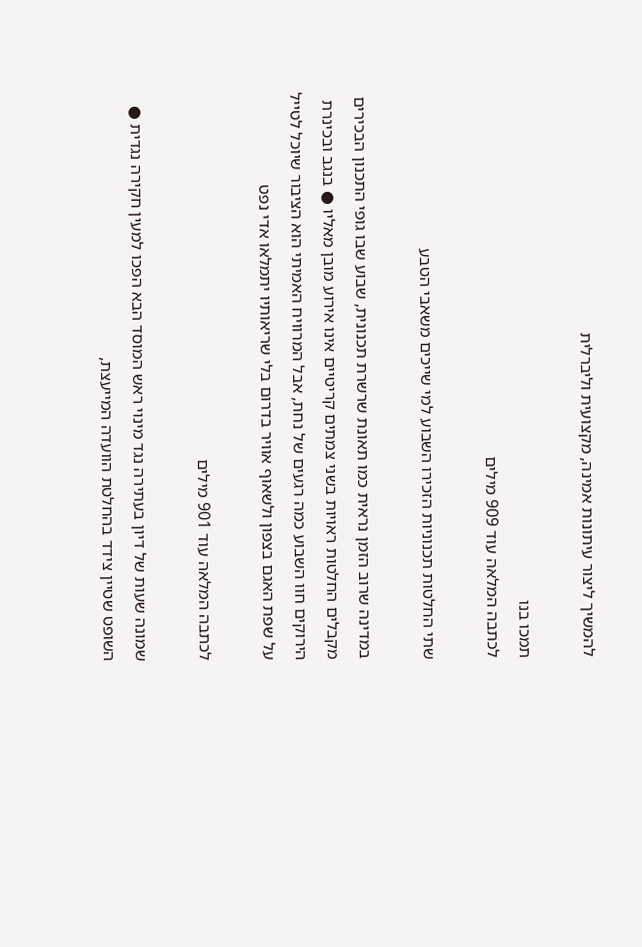להמשיך ליצור עיתונות אמינה, מקצועית וליברלית

תמכו בנו
לכתבה המלאה עוד 909 מילים

שתי החלטות תכנוניות הזכירו השבוע למי שייכים משאבי הטבע

במדינה שרוב הזמן נראית כמו תאונת שרשרת תכנונית, שבוע שבו גופי התכנון הבכירים מקבלים החלטות ראויות בשני צמתים קריטיים אינו אירוע מובן מאליו ● בנגב ובכינרת הירוקים חוו השבוע כמה רגעים של נחת, אבל המרוויח האמיתי הוא הציבור שיוכל לטייל על שפת האגם בצפון ולשאוף אוויר בדרום בלי שריאותיו יתמלאו אדי נפט

לכתבה המלאה עוד 901 מילים

שמונה שעות של דיון בעתירה נגד מינוי ראש המוסד הבא הפכו למעין חקירה נגדית ● השופט שטיין צידד בהחלטת הוועדה המייעצת,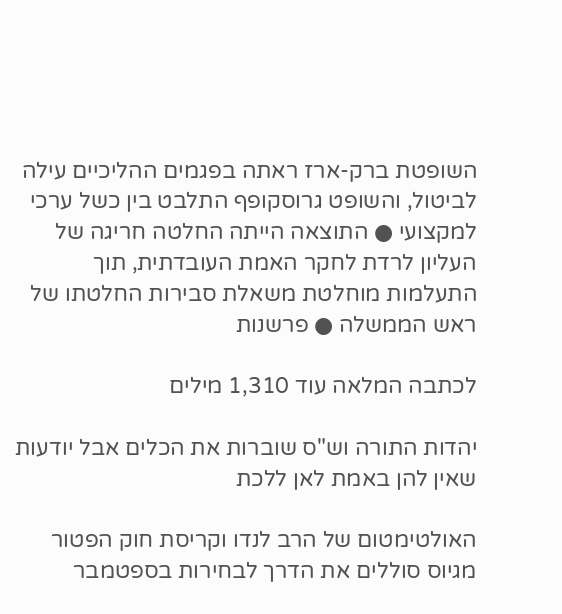השופטת ברק-ארז ראתה בפגמים ההליכיים עילה לביטול, והשופט גרוסקופף התלבט בין כשל ערכי למקצועי ● התוצאה הייתה החלטה חריגה של העליון לרדת לחקר האמת העובדתית, תוך התעלמות מוחלטת משאלת סבירות החלטתו של ראש הממשלה ● פרשנות

לכתבה המלאה עוד 1,310 מילים

יהדות התורה וש"ס שוברות את הכלים אבל יודעות שאין להן באמת לאן ללכת

האולטימטום של הרב לנדו וקריסת חוק הפטור מגיוס סוללים את הדרך לבחירות בספטמבר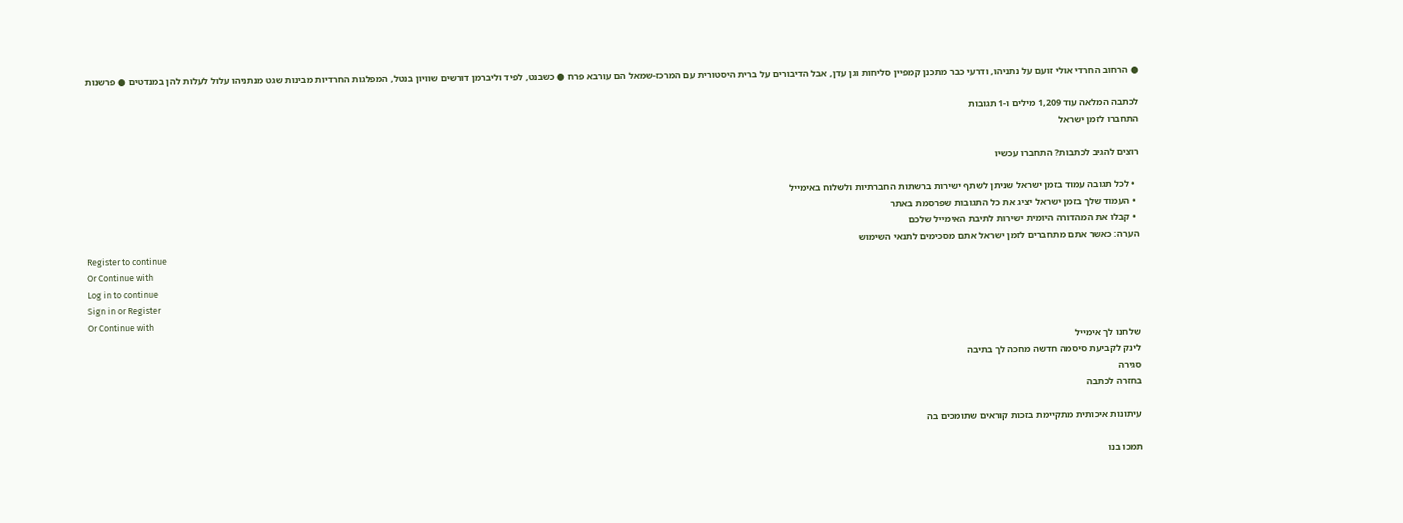● הרחוב החרדי אולי זועם על נתניהו, ודרעי כבר מתכנן קמפיין סליחות וגן עדן, אבל הדיבורים על ברית היסטורית עם המרכז-שמאל הם עורבא פרח ● כשבנט, לפיד וליברמן דורשים שוויון בנטל, המפלגות החרדיות מבינות שגט מנתניהו עלול לעלות להן במנדטים ● פרשנות

לכתבה המלאה עוד 1,209 מילים ו-1 תגובות
התחברו לזמן ישראל

רוצים להגיב לכתבות? התחברו עכשיו

  • לכל תגובה עמוד בזמן ישראל שניתן לשתף ישירות ברשתות החברתיות ולשלוח באימייל
  • העמוד שלך בזמן ישראל יציג את כל התגובות שפרסמת באתר
  • קבלו את המהדורה היומית ישירות לתיבת האימייל שלכם
הערה: כאשר אתם מתחברים לזמן ישראל אתם מסכימים לתנאי השימוש
Register to continue
Or Continue with
Log in to continue
Sign in or Register
Or Continue with
שלחנו לך אימייל
לינק לקביעת סיסמה חדשה מחכה לך בתיבה
סגירה
בחזרה לכתבה

עיתונות איכותית מתקיימת בזכות קוראים שתומכים בה

תמכו בנו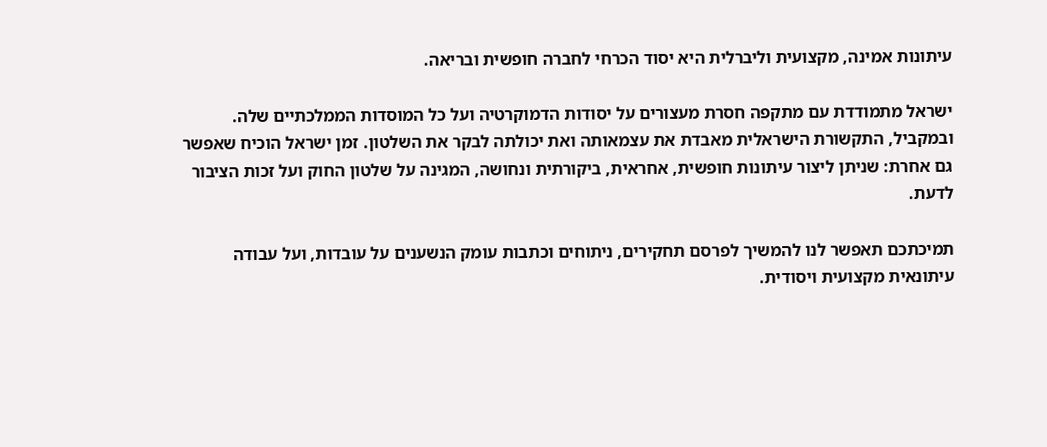עיתונות אמינה, מקצועית וליברלית היא יסוד הכרחי לחברה חופשית ובריאה.

ישראל מתמודדת עם מתקפה חסרת מעצורים על יסודות הדמוקרטיה ועל כל המוסדות הממלכתיים שלה. ובמקביל, התקשורת הישראלית מאבדת את עצמאותה ואת יכולתה לבקר את השלטון. זמן ישראל הוכיח שאפשר גם אחרת: שניתן ליצור עיתונות חופשית, אחראית, ביקורתית ונחושה, המגינה על שלטון החוק ועל זכות הציבור לדעת.

תמיכתכם תאפשר לנו להמשיך לפרסם תחקירים, ניתוחים וכתבות עומק הנשענים על עובדות, ועל עבודה עיתונאית מקצועית ויסודית.